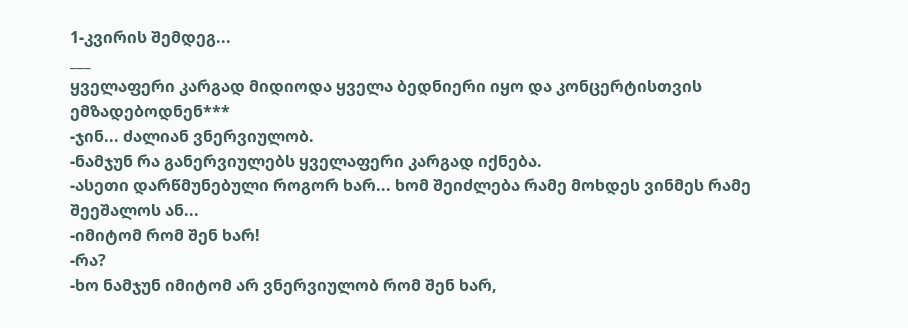1-კვირის შემდეგ...
___
ყველაფერი კარგად მიდიოდა ყველა ბედნიერი იყო და კონცერტისთვის ემზადებოდნენ***
-ჯინ... ძალიან ვნერვიულობ.
-ნამჯუნ რა განერვიულებს ყველაფერი კარგად იქნება.
-ასეთი დარწმუნებული როგორ ხარ... ხომ შეიძლება რამე მოხდეს ვინმეს რამე შეეშალოს ან...
-იმიტომ რომ შენ ხარ!
-რა?
-ხო ნამჯუნ იმიტომ არ ვნერვიულობ რომ შენ ხარ,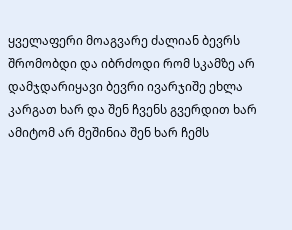ყველაფერი მოაგვარე ძალიან ბევრს შრომობდი და იბრძოდი რომ სკამზე არ დამჯდარიყავი ბევრი ივარჯიშე ეხლა კარგათ ხარ და შენ ჩვენს გვერდით ხარ ამიტომ არ მეშინია შენ ხარ ჩემს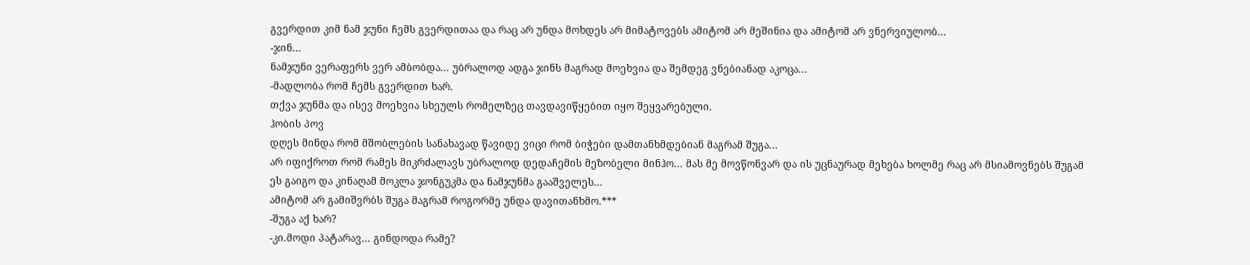გვერდით კიმ ნამ ჯუნი ჩემს გვერდითაა და რაც არ უნდა მოხდეს არ მიმატოვებს ამიტომ არ მეშინია და ამიტომ არ ვნერვიულობ...
-ჯინ...
ნამჯუნი ვერაფერს ვერ ამბობდა... უბრალოდ ადგა ჯინს მაგრად მოეხვია და შემდეგ ვნებიანად აკოცა...
-მადლობა რომ ჩემს გვერდით ხარ.
თქვა ჯუნმა და ისევ მოეხვია სხეულს რომელზეც თავდავიწყებით იყო შეყვარებული.
ჰობის პოვ
დღეს მინდა რომ მშობლების სანახავად წავიდე ვიცი რომ ბიჭები დამთანხმდებიან მაგრამ შუგა...
არ იფიქროთ რომ რამეს მიკრძალავს უბრალოდ დედაჩემის მეზობელი მინჰო... მას მე მოვწონვარ და ის უცნაურად მეხება ხოლმე რაც არ მსიამოვნებს შუგამ ეს გაიგო და კინაღამ მოკლა ჯონგუკმა და ნამჯუნმა გააშველეს...
ამიტომ არ გამიშვრბს შუგა მაგრამ როგორმე უნდა დავითანხმო.***
-შუგა აქ ხარ?
-კი.მოდი პატარავ... გინდოდა რამე?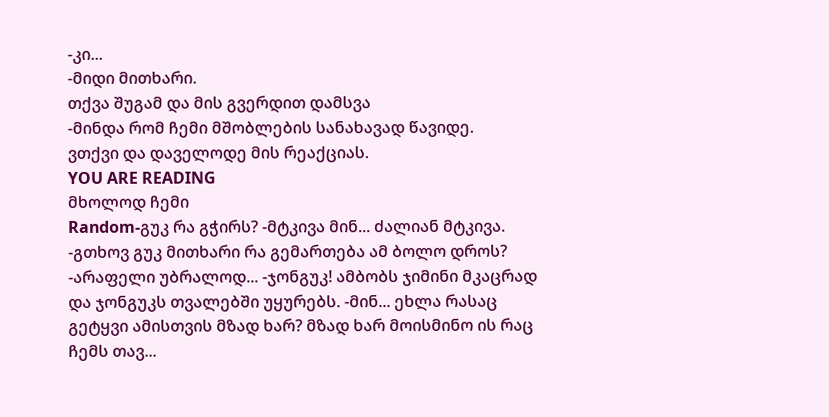-კი...
-მიდი მითხარი.
თქვა შუგამ და მის გვერდით დამსვა
-მინდა რომ ჩემი მშობლების სანახავად წავიდე.
ვთქვი და დაველოდე მის რეაქციას.
YOU ARE READING
მხოლოდ ჩემი
Random-გუკ რა გჭირს? -მტკივა მინ... ძალიან მტკივა. -გთხოვ გუკ მითხარი რა გემართება ამ ბოლო დროს? -არაფელი უბრალოდ... -ჯონგუკ! ამბობს ჯიმინი მკაცრად და ჯონგუკს თვალებში უყურებს. -მინ... ეხლა რასაც გეტყვი ამისთვის მზად ხარ? მზად ხარ მოისმინო ის რაც ჩემს თავ...